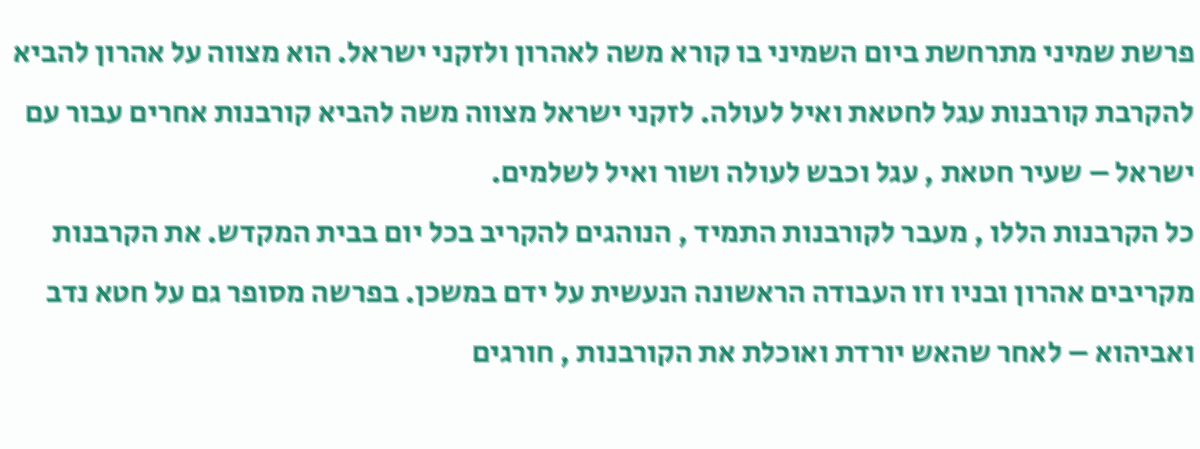פרשת שמיני מתרחשת ביום השמיני בו קורא משה לאהרון ולזקני ישראל. הוא מצווה על אהרון להביא להקרבת קורבנות עגל לחטאת ואיל לעולה. לזקני ישראל מצווה משה להביא קורבנות אחרים עבור עם ישראל – שעיר חטאת , עגל וכבש לעולה ושור ואיל לשלמים.
כל הקרבנות הללו , מעבר לקורבנות התמיד , הנוהגים להקריב בכל יום בבית המקדש. את הקרבנות מקריבים אהרון ובניו וזו העבודה הראשונה הנעשית על ידם במשכן. בפרשה מסופר גם על חטא נדב ואביהוא – לאחר שהאש יורדת ואוכלת את הקורבנות , חורגים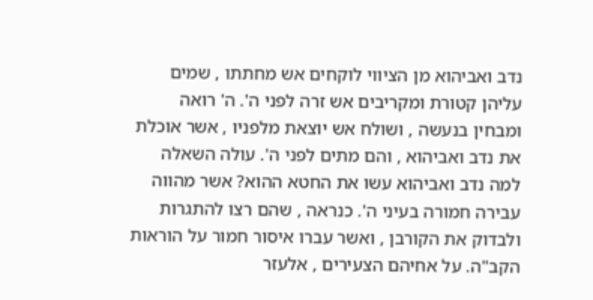נדב ואביהוא מן הציווי לוקחים אש מחתתו , שמים עליהן קטורת ומקריבים אש זרה לפני ה'. ה' רואה ומבחין בנעשה , ושולח אש יוצאת מלפניו , אשר אוכלת את נדב ואביהוא , והם מתים לפני ה'. עולה השאלה למה נדב ואביהוא עשו את החטא ההוא? אשר מהווה עבירה חמורה בעיני ה'. כנראה , שהם רצו להתגרות ולבדוק את הקורבן , ואשר עברו איסור חמור על הוראות הקב"ה. על אחיהם הצעירים , אלעזר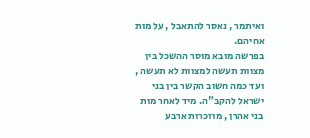ואיתמר , נאסר להתאבל , על מות אחיהם.
בפרשה מובא מוסר ההשכל בין מצוות תעשה למצוות לא תעשה , ועד כמה חשוב הקשר בין בני ישראל להקב"ה. מיד לאחר מות בני אהרן , מוזכרות ארבע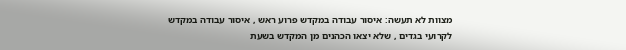מצוות לא תעשה: איסור עבודה במקדש פרוע ראש , איסור עבודה במקדש לקרועי בגדים , שלא יצאו הכהנים מן המקדש בשעת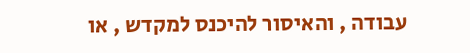עבודה , והאיסור להיכנס למקדש , או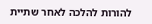להורות להלכה לאחר שתיית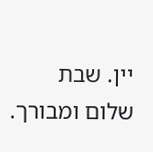יין. שבת שלום ומבורך.